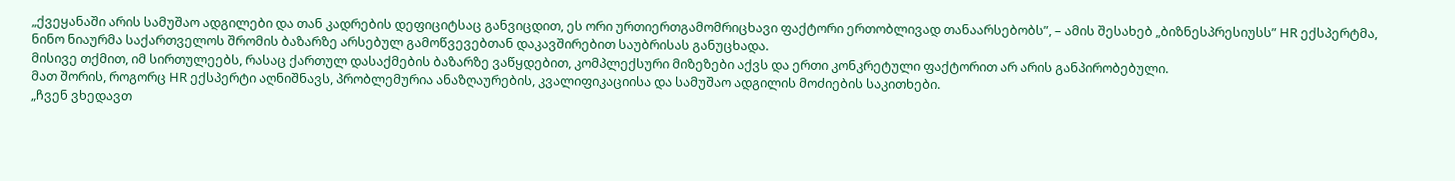„ქვეყანაში არის სამუშაო ადგილები და თან კადრების დეფიციტსაც განვიცდით, ეს ორი ურთიერთგამომრიცხავი ფაქტორი ერთობლივად თანაარსებობს”, – ამის შესახებ „ბიზნესპრესიუსს” HR ექსპერტმა, ნინო ნიაურმა საქართველოს შრომის ბაზარზე არსებულ გამოწვევებთან დაკავშირებით საუბრისას განუცხადა.
მისივე თქმით, იმ სირთულეებს, რასაც ქართულ დასაქმების ბაზარზე ვაწყდებით, კომპლექსური მიზეზები აქვს და ერთი კონკრეტული ფაქტორით არ არის განპირობებული.
მათ შორის, როგორც HR ექსპერტი აღნიშნავს, პრობლემურია ანაზღაურების, კვალიფიკაციისა და სამუშაო ადგილის მოძიების საკითხები.
„ჩვენ ვხედავთ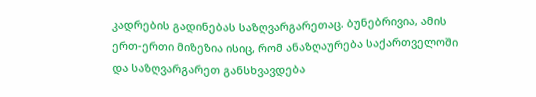კადრების გადინებას საზღვარგარეთაც. ბუნებრივია, ამის ერთ-ერთი მიზეზია ისიც, რომ ანაზღაურება საქართველოში და საზღვარგარეთ განსხვავდება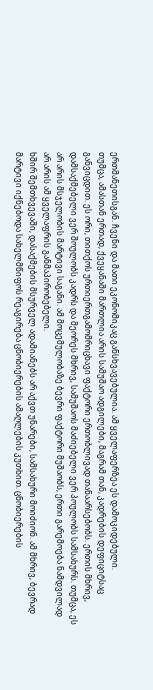ერთმანეთისგან. ჩვენი და მათი ეკონომიკაც განსხვავებულია. ამ ყველაფერზეა ეს დამოკიდებული.
თუმცა, ამასთან ერთად, ქვეყანაში მართლია არის სამუშაო ადგილები, მაგრამ თან, კადრების დეფიციტსაც განვიცდით. ეს ორი, თითქოს ურთიერთგამომრიცხავი ფაქტორი ერთობლივად თანაარსებობს. ერთის მხრივ, დამსაქმებელი ვერ შოულობს კადრს და მეორეს მხრივ, სამუშაოს მაძიებელი ვერ პოულობს სამსახურს. თუმცა, ეს არ არის მსჯელობის მარტივი საგანი. ამ მოცემულობაზე ბევრი ფაქტორი მუშაობს, ერთი გარემოება ნამდვილად არ არის ამ ყველაფრის განმაპირობებელი.
ხშირ შემთხვევაში, დასაქმების მსურველ ადამიანებს არ აქვთ უნარები, სამსახური მოიძიონ. ამ მხრივ, ბევრად მარტივი იქნებოდა სახელმწიფოს რეაგირება ცნობიერების ამაღლების კუთხით. ცნობიერების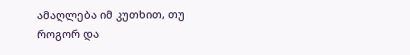ამაღლება იმ კუთხით, თუ როგორ და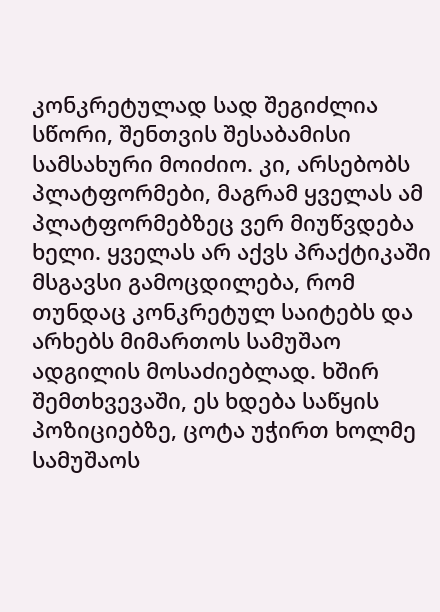კონკრეტულად სად შეგიძლია სწორი, შენთვის შესაბამისი სამსახური მოიძიო. კი, არსებობს პლატფორმები, მაგრამ ყველას ამ პლატფორმებზეც ვერ მიუწვდება ხელი. ყველას არ აქვს პრაქტიკაში მსგავსი გამოცდილება, რომ თუნდაც კონკრეტულ საიტებს და არხებს მიმართოს სამუშაო ადგილის მოსაძიებლად. ხშირ შემთხვევაში, ეს ხდება საწყის პოზიციებზე, ცოტა უჭირთ ხოლმე სამუშაოს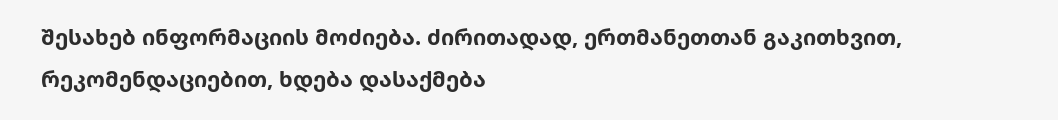შესახებ ინფორმაციის მოძიება. ძირითადად, ერთმანეთთან გაკითხვით, რეკომენდაციებით, ხდება დასაქმება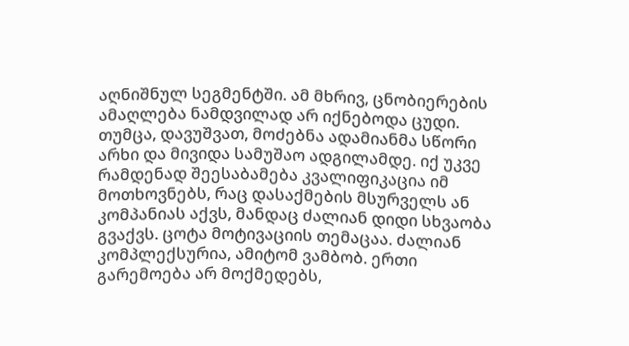აღნიშნულ სეგმენტში. ამ მხრივ, ცნობიერების ამაღლება ნამდვილად არ იქნებოდა ცუდი.
თუმცა, დავუშვათ, მოძებნა ადამიანმა სწორი არხი და მივიდა სამუშაო ადგილამდე. იქ უკვე რამდენად შეესაბამება კვალიფიკაცია იმ მოთხოვნებს, რაც დასაქმების მსურველს ან კომპანიას აქვს, მანდაც ძალიან დიდი სხვაობა გვაქვს. ცოტა მოტივაციის თემაცაა. ძალიან კომპლექსურია, ამიტომ ვამბობ. ერთი გარემოება არ მოქმედებს,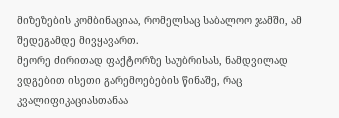მიზეზების კომბინაციაა, რომელსაც საბალოო ჯამში, ამ შედეგამდე მივყავართ.
მეორე ძირითად ფაქტორზე საუბრისას, ნამდვილად ვდგებით ისეთი გარემოებების წინაშე, რაც კვალიფიკაციასთანაა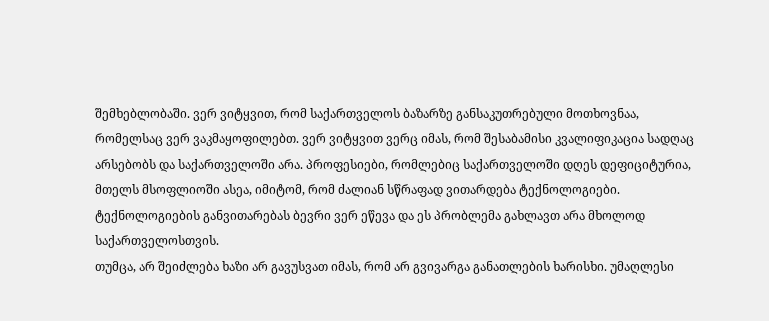შემხებლობაში. ვერ ვიტყვით, რომ საქართველოს ბაზარზე განსაკუთრებული მოთხოვნაა, რომელსაც ვერ ვაკმაყოფილებთ. ვერ ვიტყვით ვერც იმას, რომ შესაბამისი კვალიფიკაცია სადღაც არსებობს და საქართველოში არა. პროფესიები, რომლებიც საქართველოში დღეს დეფიციტურია, მთელს მსოფლიოში ასეა, იმიტომ, რომ ძალიან სწრაფად ვითარდება ტექნოლოგიები. ტექნოლოგიების განვითარებას ბევრი ვერ ეწევა და ეს პრობლემა გახლავთ არა მხოლოდ საქართველოსთვის.
თუმცა, არ შეიძლება ხაზი არ გავუსვათ იმას, რომ არ გვივარგა განათლების ხარისხი. უმაღლესი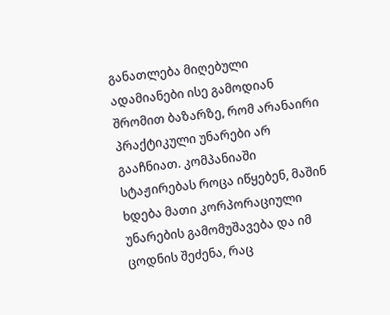განათლება მიღებული ადამიანები ისე გამოდიან შრომით ბაზარზე, რომ არანაირი პრაქტიკული უნარები არ გააჩნიათ. კომპანიაში სტაჟირებას როცა იწყებენ, მაშინ ხდება მათი კორპორაციული უნარების გამომუშავება და იმ ცოდნის შეძენა, რაც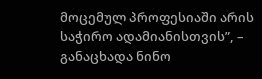მოცემულ პროფესიაში არის საჭირო ადამიანისთვის”, – განაცხადა ნინო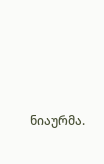ნიაურმა.